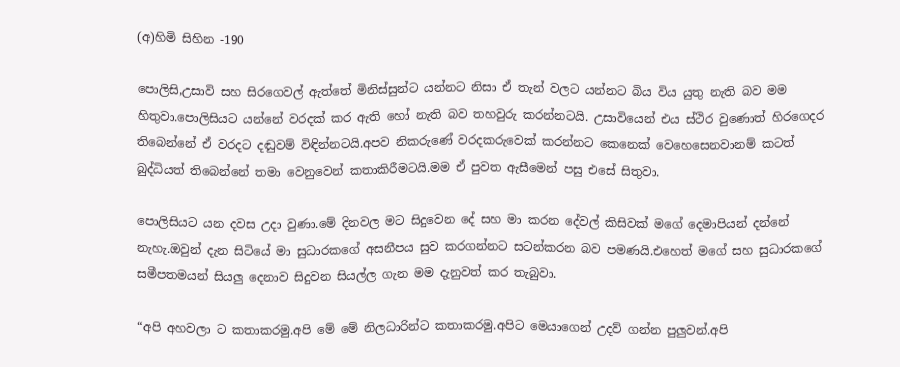(අ)හිමි සිහින -190

පොලිසි,උසාවි සහ සිරගෙවල් ඇත්තේ මිනිස්සුන්ට යන්නට නිසා ඒ තැන් වලට යන්නට බිය විය යුතු නැති බව මම හිතුවා.පොලිසියට යන්නේ වරදක් කර ඇති හෝ නැති බව තහවුරු කරන්නටයි. උසාවියෙන් එය ස්ථිර වුණොත් හිරගෙදර තිබෙන්නේ ඒ වරදට දඬුවම් විඳින්නටයි.අපව නිකරුණේ වරදකරුවෙක් කරන්නට කෙනෙක් වෙහෙසෙනවානම් කටත් බුද්ධියත් තිබෙන්නේ තමා වෙනුවෙන් කතාකිරීමටයි.මම ඒ පුවත ඇසීමෙන් පසු එසේ සිතුවා.

පොලිසියට යන දවස උදා වුණා.මේ දිනවල මට සිදුවෙන දේ සහ මා කරන දේවල් කිසිවක් මගේ දෙමාපියන් දන්නේ නැහැ.ඔවුන් දැන සිටියේ මා සුධාරකගේ අසනීපය සුව කරගන්නට සටන්කරන බව පමණයි.එහෙත් මගේ සහ සුධාරකගේ සමීපතමයන් සියලු දෙනාව සිදුවන සියල්ල ගැන මම දැනුවත් කර තැබුවා.

“අපි අහවලා ට කතාකරමු.අපි මේ මේ නිලධාරින්ට කතාකරමු.අපිට මෙයාගෙන් උදව් ගන්න පුලුවන්.අපි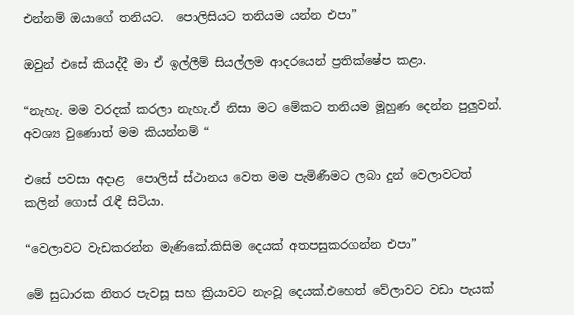එන්නම් ඔයාගේ තනියට.  පොලිසියට තනියම යන්න එපා”

ඔවුන් එසේ කියද්දී මා ඒ ඉල්ලීම් සියල්ලම ආදරයෙන් ප්‍රතික්ෂේප කළා.

“නැහැ. මම වරදක් කරලා නැහැ.ඒ නිසා මට මේකට තනියම මූහුණ දෙන්න පුලුවන්. අවශ්‍ය වුණොත් මම කියන්නම් “

එසේ පවසා අදාළ  පොලිස් ස්ථානය වෙත මම පැමිණීමට ලබා දුන් වෙලාවටත් කලින් ගොස් රැඳී සිටියා.

“වෙලාවට වැඩකරන්න මැණිකේ.කිසිම දෙයක් අතපසුකරගන්න එපා”

මේ සුධාරක නිතර පැවසූ සහ ක්‍රියාවට නැංවූ දෙයක්.එහෙත් වේලාවට වඩා පැයක්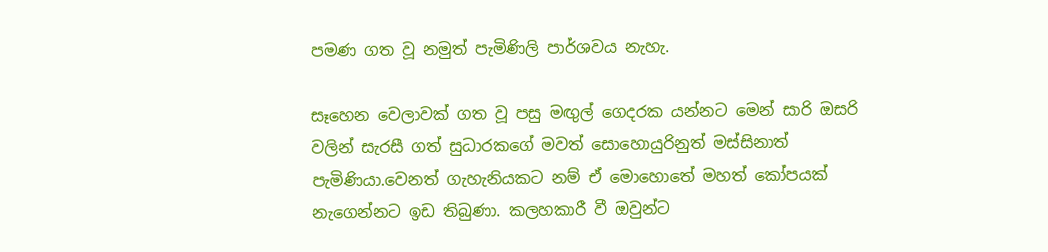පමණ ගත වූ නමුත් පැමිණිලි පාර්ශවය නැහැ.

සෑහෙන වෙලාවක් ගත වූ පසු මඟුල් ගෙදරක යන්නට මෙන් සාරි ඔසරි වලින් සැරසී ගත් සුධාරකගේ මවත් සොහොයුරිනුත් මස්සිනාත් පැමිණියා.වෙනත් ගැහැනියකට නම් ඒ මොහොතේ මහත් කෝපයක් නැගෙන්නට ඉඩ තිබුණා. කලහකාරී වී ඔවුන්ට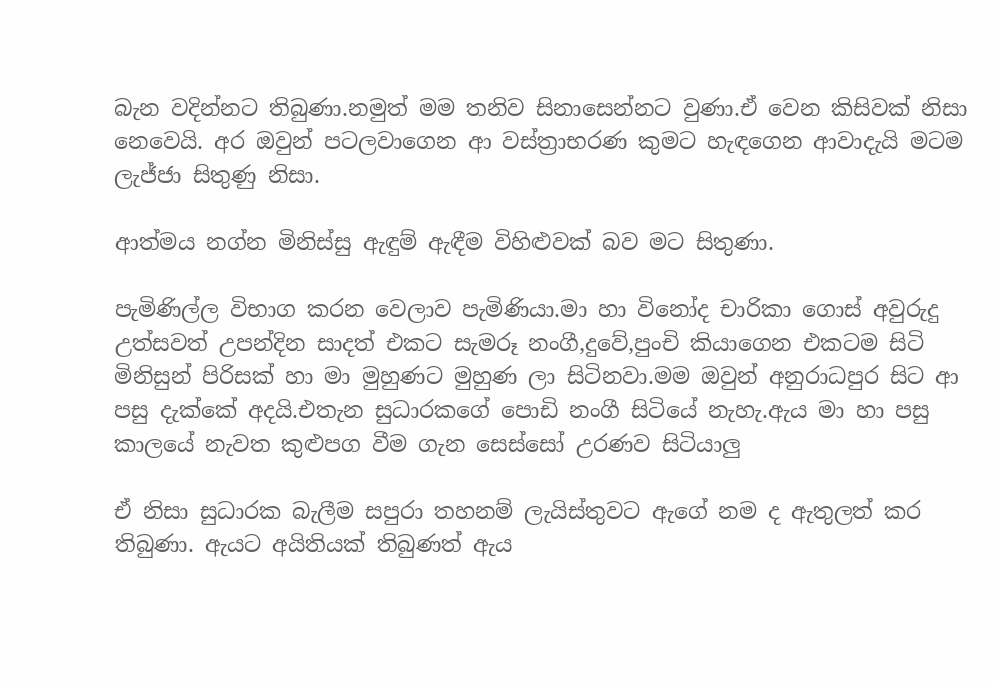බැන වදින්නට තිබුණා.නමුත් මම තනිව සිනාසෙන්නට වුණා.ඒ වෙන කිසිවක් නිසා නෙවෙයි. අර ඔවුන් පටලවාගෙන ආ වස්ත්‍රාභරණ කුමට හැඳගෙන ආවාදැයි මටම ලැජ්ජා සිතුණු නිසා.

ආත්මය නග්න මිනිස්සු ඇඳුම් ඇඳීම විහිළුවක් බව මට සිතුණා.

පැමිණිල්ල විභාග කරන වෙලාව පැමිණියා.මා හා විනෝද චාරිකා ගොස් අවුරුදු උත්සවත් උපන්දින සාදත් එකට සැමරූ නංගී,දුවේ,පුංචි කියාගෙන එකටම සිටි මිනිසුන් පිරිසක් හා මා මුහුණට මුහුණ ලා සිටිනවා.මම ඔවුන් අනුරාධපුර සිට ආ පසු දැක්කේ අදයි.එතැන සුධාරකගේ පොඩි නංගී සිටියේ නැහැ.ඇය මා හා පසු කාලයේ නැවත කුළුපග වීම ගැන සෙස්සෝ උරණව සිටියාලු

ඒ නිසා සුධාරක බැලීම සපුරා තහනම් ලැයිස්තුවට ඇගේ නම ද ඇතුලත් කර තිබුණා. ඇයට අයිතියක් තිබුණත් ඇය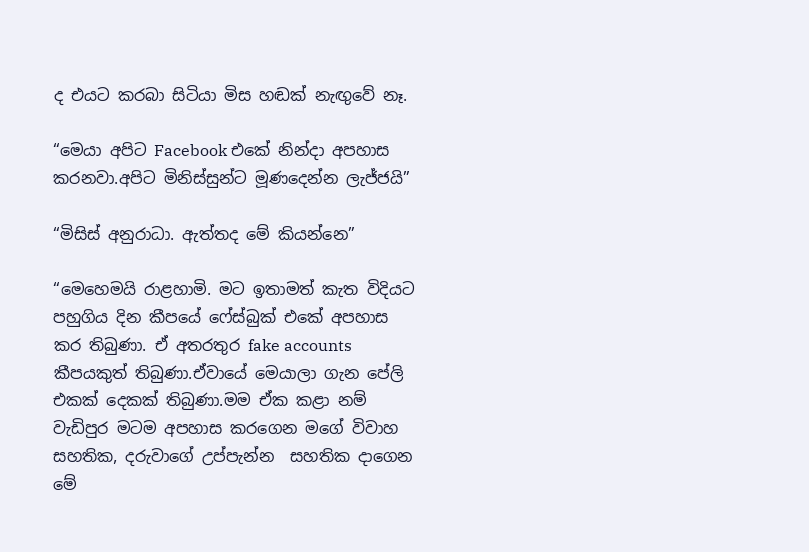ද එයට කරබා සිටියා මිස හඬක් නැඟුවේ නෑ.

“මෙයා අපිට Facebook එකේ නින්දා අපහාස කරනවා.අපිට මිනිස්සුන්ට මූණදෙන්න ලැජ්ජයි”

“මිසිස් අනුරාධා. ඇත්තද මේ කියන්නෙ”

“මෙහෙමයි රාළහාමි. මට ඉතාමත් කැත විදියට පහුගිය දින කීපයේ ෆේස්බුක් එකේ අපහාස කර තිබුණා. ඒ අතරතුර fake accounts කීපයකුත් තිබුණා.ඒවායේ මෙයාලා ගැන පේලි එකක් දෙකක් තිබුණා.මම ඒක කළා නම් වැඩිපුර මටම අපහාස කරගෙන මගේ විවාහ සහතික, දරුවාගේ උප්පැන්න  සහතික දාගෙන මේ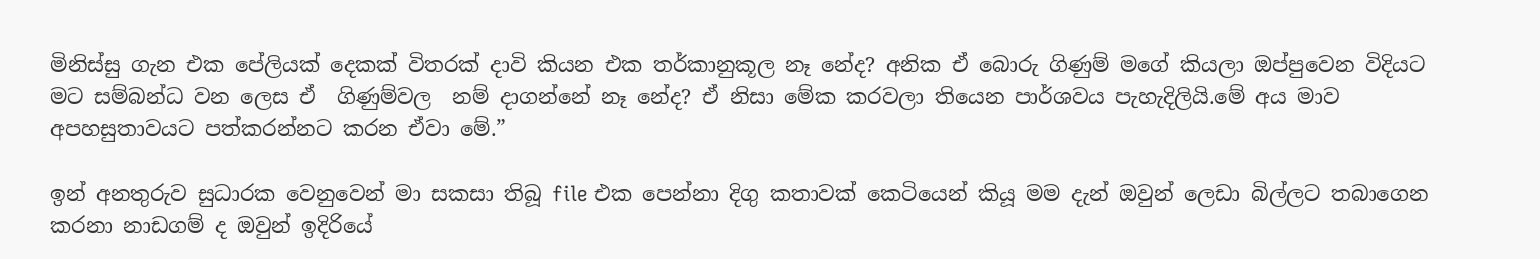මිනිස්සු ගැන එක පේලියක් දෙකක් විතරක් දාවි කියන එක තර්කානුකූල නෑ නේද? අනික ඒ බොරු ගිණුම් මගේ කියලා ඔප්පුවෙන විදියට මට සම්බන්ධ වන ලෙස ඒ  ගිණුම්වල  නම් දාගන්නේ නෑ නේද? ඒ නිසා මේක කරවලා තියෙන පාර්ශවය පැහැදිලියි.මේ අය මාව අපහසුතාවයට පත්කරන්නට කරන ඒවා මේ.”

ඉන් අනතුරුව සුධාරක වෙනුවෙන් මා සකසා තිබූ file එක පෙන්නා දිගු කතාවක් කෙටියෙන් කියූ මම දැන් ඔවුන් ලෙඩා බිල්ලට තබාගෙන කරනා නාඩගම් ද ඔවුන් ඉදිරියේ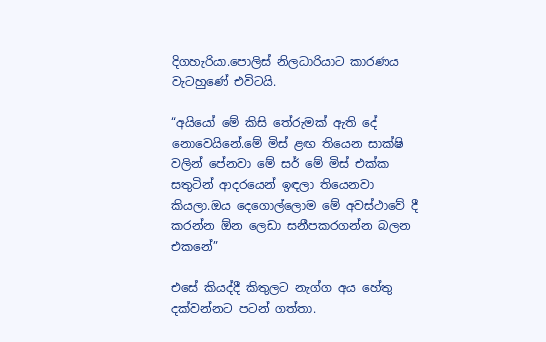දිගහැරියා.පොලිස් නිලධාරියාට කාරණය වැටහුණේ එවිටයි.

“අයියෝ මේ කිසි තේරුමක් ඇති දේ නොවෙයිනේ.මේ මිස් ළඟ තියෙන සාක්ෂි වලින් පේනවා මේ සර් මේ මිස් එක්ක සතුටින් ආදරයෙන් ඉඳලා තියෙනවා කියලා.ඔය දෙගොල්ලොම මේ අවස්ථාවේ දී කරන්න ඕන ලෙඩා සනීපකරගන්න බලන එකනේ”

එසේ කියද්දී කිතුලට නැග්ග අය හේතු දක්වන්නට පටන් ගත්තා.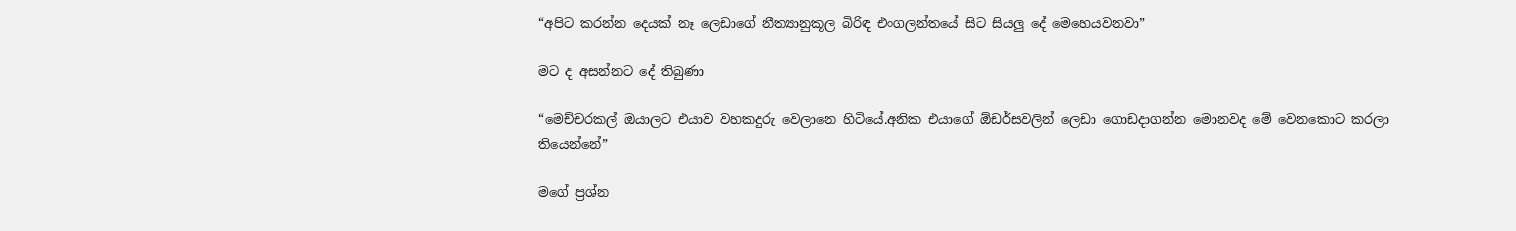“අපිට කරන්න දෙයක් නෑ ලෙඩාගේ නීත්‍යානුකූල බිරිඳ එංගලන්තයේ සිට සියලු දේ මෙහෙයවනවා”

මට ද අසන්නට දේ තිබුණා

“මෙච්චරකල් ඔයාලට එයාව වහකදුරු වෙලානෙ හිටියේ.අනික එයාගේ ඕඩර්සවලින් ලෙඩා ගොඩදාගන්න මොනවද මේ වෙනකොට කරලා තියෙන්නේ”

මගේ ප්‍රශ්න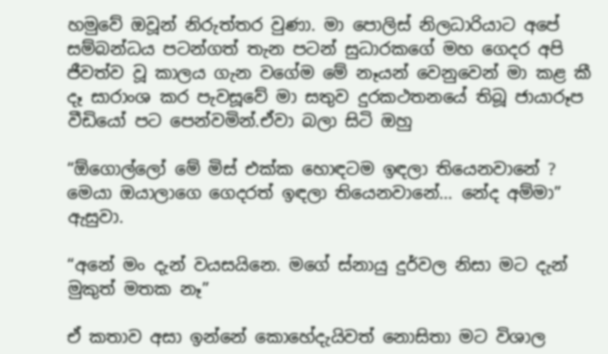හමුවේ ඔවූන් නිරුත්තර වුණා. මා පොලිස් නිලධාරියාට අපේ සම්බන්ධය පටන්ගත් තැන පටන් සුධාරකගේ මහ ගෙදර අපි ජීවත්ව වූ කාලය ගැන වගේම මේ නෑයන් වෙනුවෙන් මා කළ කී දෑ සාරාංශ කර පැවසූවේ මා සතුව දුරකථතනයේ තිබූ ජායාරූප වීඩියෝ පට පෙන්වමින්.ඒවා බලා සිටි ඔහු

“ඕගොල්ලෝ මේ මිස් එක්ක හොඳටම ඉඳලා තියෙනවානේ ? මෙයා ඔයාලාගෙ ගෙදරත් ඉඳලා තියෙනවානේ… නේද අම්මා” ඇසුවා.

“අනේ මං දැන් වයසයිනෙ. මගේ ස්නායු දුර්වල නිසා මට දැන් මුකුත් මතක නෑ”

ඒ කතාව අසා ඉන්නේ කොහේදැයිවත් නොසිතා මට විශාල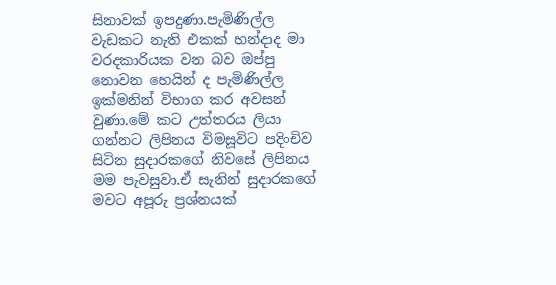සිනාවක් ඉපදුණා.පැමිණිල්ල වැඩකට නැති එකක් හන්දාද මා වරදකාරියක වන බව ඔප්පු නොවන හෙයින් ද පැමිණිල්ල ඉක්මනින් විභාග කර අවසන් වුණා.මේ කට උත්තරය ලියා ගන්නට ලිපිනය විමසූවිට පදිංචිව සිටින සුදාරකගේ නිවසේ ලිපිනය මම පැවසුවා.ඒ සැනින් සුදාරකගේ මවට අපූරු ප්‍රශ්නයක්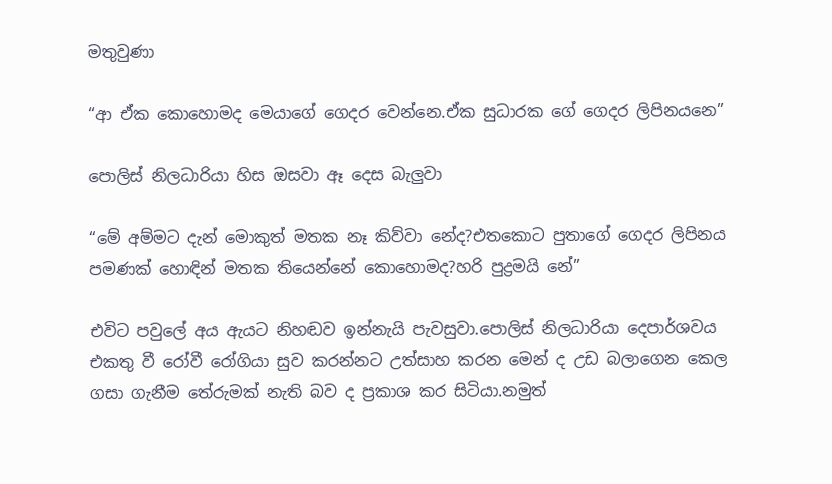මතුවුණා

“ආ ඒක කොහොමද මෙයාගේ ගෙදර වෙන්නෙ.ඒක සුධාරක ගේ ගෙදර ලිපිනයනෙ”

පොලිස් නිලධාරියා හිස ඔසවා ඈ දෙස බැලුවා

“මේ අම්මට දැන් මොකුත් මතක නෑ කිව්වා නේද?එතකොට පුතාගේ ගෙදර ලිපිනය පමණක් හොඳින් මතක තියෙන්නේ කොහොමද?හරි පුද්‍රමයි නේ”

එවිට පවුලේ අය ඇයට නිහඬව ඉන්නැයි පැවසුවා.පොලිස් නිලධාරියා දෙපාර්ශවය එකතු වී රෝවී රෝගියා සුව කරන්නට උත්සාහ කරන මෙන් ද උඩ බලාගෙන කෙල ගසා ගැනීම තේරුමක් නැති බව ද ප්‍රකාශ කර සිටියා.නමුත්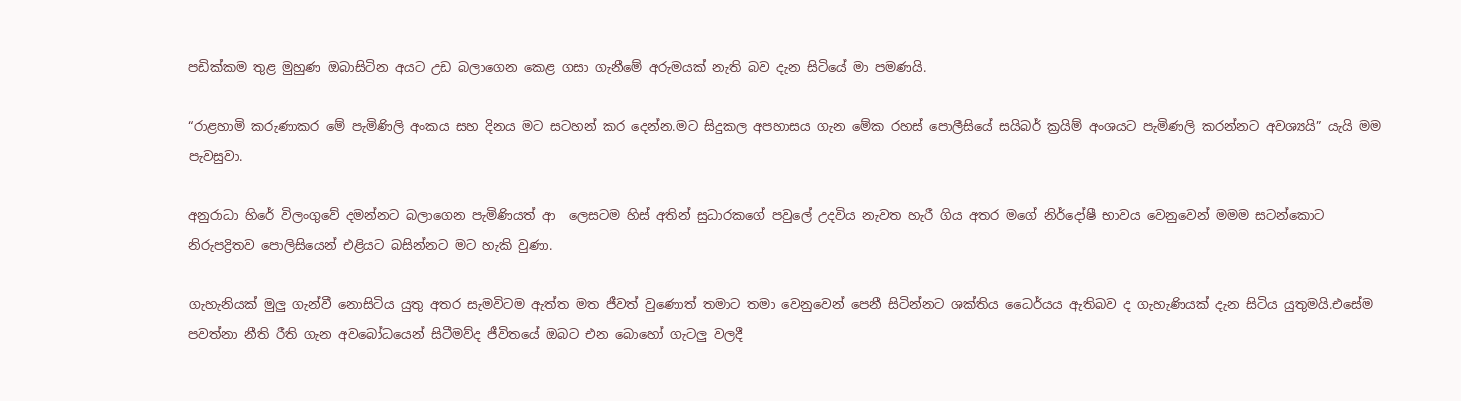පඩික්කම තුළ මුහුණ ඔබාසිටින අයට උඩ බලාගෙන කෙළ ගසා ගැනීමේ අරුමයක් නැති බව දැන සිටියේ මා පමණයි.

“රාළහාමි කරුණාකර මේ පැමිණිලි අංකය සහ දිනය මට සටහන් කර දෙන්න.මට සිදුකල අපහාසය ගැන මේක රහස් පොලීසියේ සයිබර් ක්‍රයිම් අංශයට පැමිණලි කරන්නට අවශ්‍යයි” යැයි මම පැවසුවා.

අනුරාධා හිරේ විලංගුවේ දමන්නට බලාගෙන පැමිණියත් ආ  ලෙසටම හිස් අතින් සුධා‍රකගේ පවුලේ උදවිය නැවත හැරී ගිය අතර මගේ නිර්දෝෂී භාවය වෙනුවෙන් මමම සටන්කොට නිරුපද්‍රිතව පොලිසියෙන් එළියට බසින්නට මට හැකි වුණා.

ගැහැනියක් මුලු ගැන්වී නොසිටිය යුතු අතර සැමවිටම ඇත්ත මත ජීවත් වුණොත් තමාට තමා වෙනුවෙන් පෙනී සිටින්නට ශක්තිය ධෛර්යය ඇතිබව ද ගැහැණියක් දැන සිටිය යුතුමයි.එසේම පවත්නා නීති රීති ගැන අවබෝධයෙන් සිටීමව්ද ජීවිතයේ ඔබට එන බොහෝ ගැටලු වලදී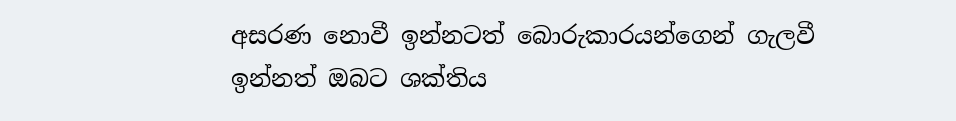අසරණ නොවී ඉන්නටත් බොරුකාරයන්ගෙන් ගැලවී ඉන්නත් ඔබට ශක්තිය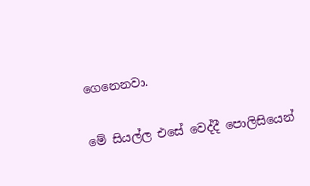ගෙනෙනවා.

මේ සියල්ල එසේ වෙද්දී පොලිසියෙන්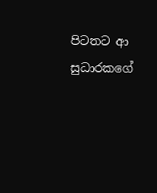පිටතට ආ සුධාරකගේ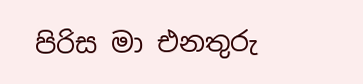පිරිස මා එනතුරු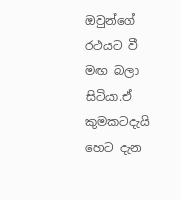ඔවුන්ගේ රථයට වී මඟ බලා සිටියා.ඒ කුමකටදැයි හෙට දැන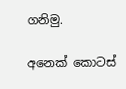ගනිමු.

අනෙක් කොටස්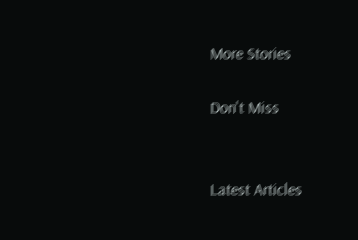More Stories

Don't Miss


Latest Articles